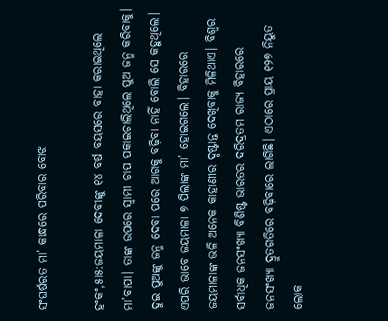ସଂଘର୍ଷରତ ମା’ କାନ୍ଧରେ ପରିବାର ବୋଝ

ହଂକଂ,୫ା୫:ଜୟମାଳା ଦେବୀଙ୍କୁ ୧୪ ବର୍ଷ ବୟସରେ ବାହା କରାଇଥିଲେ ମା’ବାପା। ତାଙ୍କ ଉପରେ ସ୍ବାମୀ ଚାପ ପକାଇଚାଲିଥିଲେ ପୁଅ ଜନ୍ମ କରିବାକୁ। ଦୁଇ ପୁଅଙ୍କୁ ଜନ୍ମ ଦେବା ପରେ ଆଗକୁ ବଢ଼ିବା ନାହିଁ ବୋଲି ସେ କହୁଥିଲେ। ଏପରି ଭାବେ ଜୟମାଳା ୭ ପିଲାଙ୍କ ମା’ ହୋଇଗଲେ। ବିହାରରେ ଜୟମାଳାଙ୍କ ଭଳି ଅନେକ କାହାଣୀର ଦୃଷ୍ଟାନ୍ତ ଦେଖିବାକୁ ମିଳିଥାଏ। ବିଶ୍ୱର ସର୍ବାଧିକ ଜନସଂଖ୍ୟା ବିଶିଷ୍ଟ ଭାରତର ଦରିଦ୍ରତମ ରାଜ୍ୟ ବିହାରରେ ଜନସଂଖ୍ୟା ଦ୍ରୁତଗତିରେ ବଢ଼ିବାରେ ଲାଗିଛି। ଏଠାରେ ପ୍ରାୟ ୧୨୭ ନିୟୁତ ଲୋକ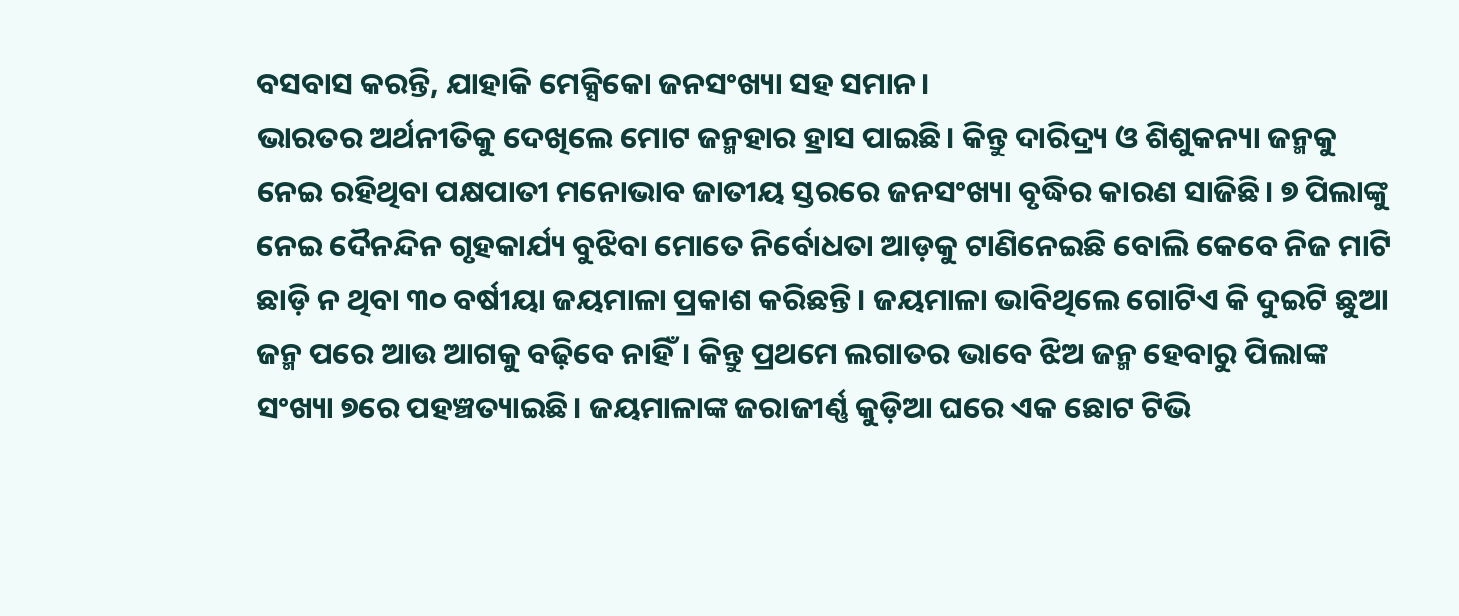ବସବାସ କରନ୍ତି, ଯାହାକି ମେକ୍ସିକୋ ଜନସଂଖ୍ୟା ସହ ସମାନ।
ଭାରତର ଅର୍ଥନୀତିକୁ ଦେଖିଲେ ମୋଟ ଜନ୍ମହାର ହ୍ରାସ ପାଇଛି। କିନ୍ତୁ ଦାରିଦ୍ର୍ୟ ଓ ଶିଶୁକନ୍ୟା ଜନ୍ମକୁ ନେଇ ରହିଥିବା ପକ୍ଷପାତୀ ମନୋଭାବ ଜାତୀୟ ସ୍ତରରେ ଜନସଂଖ୍ୟା ବୃଦ୍ଧିର କାରଣ ସାଜିଛି। ୭ ପିଲାଙ୍କୁ ନେଇ ଦୈନନ୍ଦିନ ଗୃହକାର୍ଯ୍ୟ ବୁଝିବା ମୋତେ ନିର୍ବୋଧତା ଆଡ଼କୁ ଟାଣିନେଇଛି ବୋଲି କେବେ ନିଜ ମାଟି ଛାଡ଼ି ନ ଥିବା ୩୦ ବର୍ଷୀୟା ଜୟମାଳା ପ୍ରକାଶ କରିଛନ୍ତି। ଜୟମାଳା ଭାବିଥିଲେ ଗୋଟିଏ କି ଦୁଇଟି ଛୁଆ ଜନ୍ମ ପରେ ଆଉ ଆଗକୁ ବଢ଼ିବେ ନାହିଁ। କିନ୍ତୁ ପ୍ରଥମେ ଲଗାତର ଭାବେ ଝିଅ ଜନ୍ମ ହେବାରୁ ପିଲାଙ୍କ ସଂଖ୍ୟା ୭ରେ ପହଞ୍ଚତ୍ୟାଇଛି। ଜୟମାଳାଙ୍କ ଜରାଜୀର୍ଣ୍ଣ କୁଡ଼ିଆ ଘରେ ଏକ ଛୋଟ ଟିଭି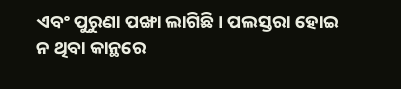ଏବଂ ପୁରୁଣା ପଙ୍ଖା ଲାଗିଛି। ପଲସ୍ତରା ହୋଇ ନ ଥିବା କାନ୍ଥରେ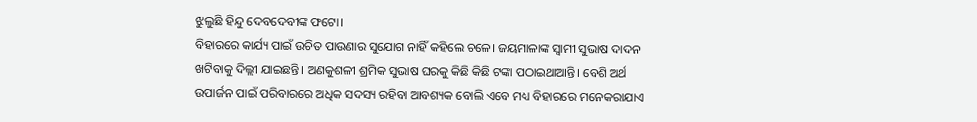ଝୁଲୁଛି ହିନ୍ଦୁ ଦେବଦେବୀଙ୍କ ଫଟୋ।
ବିହାରରେ କାର୍ଯ୍ୟ ପାଇଁ ଉଚିତ ପାଉଣାର ସୁଯୋଗ ନାହିଁ କହିଲେ ଚଳେ। ଜୟମାଳାଙ୍କ ସ୍ବାମୀ ସୁଭାଷ ଦାଦନ ଖଟିବାକୁ ଦିଲ୍ଲୀ ଯାଇଛନ୍ତି। ଅଣକୁଶଳୀ ଶ୍ରମିକ ସୁଭାଷ ଘରକୁ କିଛି କିଛି ଟଙ୍କା ପଠାଇଥାଆନ୍ତି। ବେଶି ଅର୍ଥ ଉପାର୍ଜନ ପାଇଁ ପରିବାରରେ ଅଧିକ ସଦସ୍ୟ ରହିବା ଆବଶ୍ୟକ ବୋଲି ଏବେ ମଧ୍ୟ ବିହାରରେ ମନେକରାଯାଏ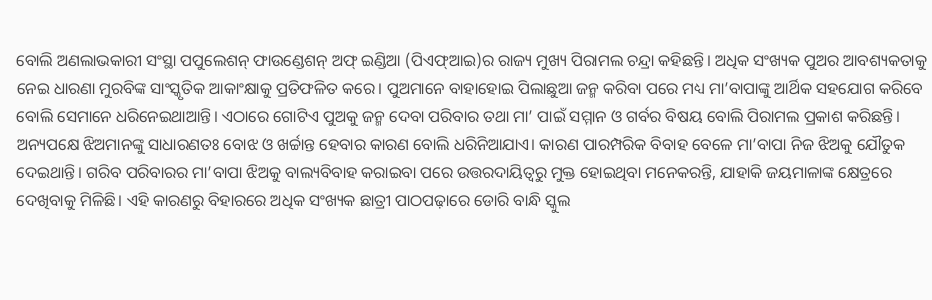ବୋଲି ଅଣଲାଭକାରୀ ସଂସ୍ଥା ପପୁଲେଶନ୍‌ ଫାଉଣ୍ଡେଶନ୍‌ ଅଫ୍‌ ଇଣ୍ଡିଆ (ପିଏଫ୍‌ଆଇ)ର ରାଜ୍ୟ ମୁଖ୍ୟ ପିରାମଲ ଚନ୍ଦ୍ରା କହିଛନ୍ତି। ଅଧିକ ସଂଖ୍ୟକ ପୁଅର ଆବଶ୍ୟକତାକୁ ନେଇ ଧାରଣା ମୁରବିଙ୍କ ସାଂସ୍କୃତିକ ଆକାଂକ୍ଷାକୁ ପ୍ରତିଫଳିତ କରେ। ପୁଅମାନେ ବାହାହୋଇ ପିଲାଛୁଆ ଜନ୍ମ କରିବା ପରେ ମଧ୍ୟ ମା’ବାପାଙ୍କୁ ଆର୍ଥିକ ସହଯୋଗ କରିବେ ବୋଲି ସେମାନେ ଧରିନେଇଥାଆନ୍ତି। ଏଠାରେ ଗୋଟିଏ ପୁଅକୁ ଜନ୍ମ ଦେବା ପରିବାର ତଥା ମା’ ପାଇଁ ସମ୍ମାନ ଓ ଗର୍ବର ବିଷୟ ବୋଲି ପିରାମଲ ପ୍ରକାଶ କରିଛନ୍ତି। ଅନ୍ୟପକ୍ଷେ ଝିଅମାନଙ୍କୁ ସାଧାରଣତଃ ବୋଝ ଓ ଖର୍ଚ୍ଚାନ୍ତ ହେବାର କାରଣ ବୋଲି ଧରିନିଆଯାଏ। କାରଣ ପାରମ୍ପରିକ ବିବାହ ବେଳେ ମା’ବାପା ନିଜ ଝିଅକୁ ଯୌତୁକ ଦେଇଥାନ୍ତି। ଗରିବ ପରିବାରର ମା’ବାପା ଝିଅକୁ ବାଲ୍ୟବିବାହ କରାଇବା ପରେ ଉତ୍ତରଦାୟିତ୍ୱରୁ ମୁକ୍ତ ହୋଇଥିବା ମନେକରନ୍ତି, ଯାହାକି ଜୟମାଳାଙ୍କ କ୍ଷେତ୍ରରେ ଦେଖିବାକୁ ମିଳିଛି। ଏହି କାରଣରୁ ବିହାରରେ ଅଧିକ ସଂଖ୍ୟକ ଛାତ୍ରୀ ପାଠପଢ଼ାରେ ଡୋରି ବାନ୍ଧି ସ୍କୁଲ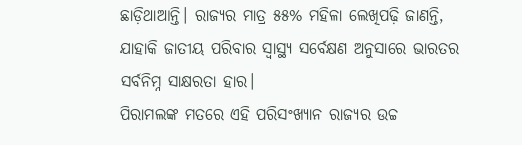ଛାଡ଼ିଥାଆନ୍ତି। ରାଜ୍ୟର ମାତ୍ର ୫୫% ମହିଳା ଲେଖିପଢ଼ି ଜାଣନ୍ତି, ଯାହାକି ଜାତୀୟ ପରିବାର ସ୍ବାସ୍ଥ୍ୟ ସର୍ବେକ୍ଷଣ ଅନୁସାରେ ଭାରତର ସର୍ବନିମ୍ନ ସାକ୍ଷରତା ହାର।
ପିରାମଲଙ୍କ ମତରେ ଏହି ପରିସଂଖ୍ୟାନ ରାଜ୍ୟର ଉଚ୍ଚ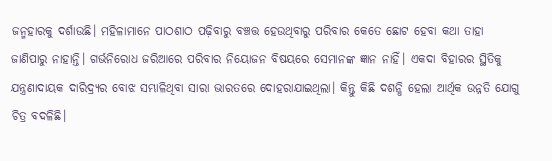ଜନ୍ମହାରକୁ ଦର୍ଶାଉଛି। ମହିଳାମାନେ ପାଠଶାଠ ପଢ଼ିବାରୁ ବଞ୍ଚତ୍ତ ହେଉଥିବାରୁ ପରିବାର କେତେ ଛୋଟ ହେବା କଥା ତାହା ଜାଣିପାରୁ ନାହାନ୍ତି। ଗର୍ଭନିରୋଧ ଜରିଆରେ ପରିବାର ନିୟୋଜନ ବିଷୟରେ ସେମାନଙ୍କ ଜ୍ଞାନ ନାହିଁ। ଏକଦା ବିହାରର ସ୍ଥିତିକୁ ଯନ୍ତ୍ରଣାଦାୟକ ଦାରିଦ୍ର୍ୟର ବୋଝ ସମ୍ଭାଳିଥିବା ସାରା ଭାରତରେ ଦୋହରାଯାଇଥିଲା। କିନ୍ତୁ କିଛି ଦଶନ୍ଧି ହେଲା ଆର୍ଥିକ ଉନ୍ନତି ଯୋଗୁ ଚିତ୍ର ବଦଳିଛି।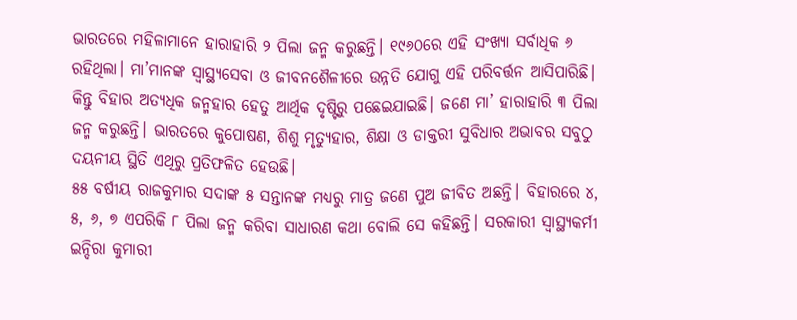ଭାରତରେ ମହିଳାମାନେ ହାରାହାରି ୨ ପିଲା ଜନ୍ମ କରୁଛନ୍ତି। ୧୯୬୦ରେ ଏହି ସଂଖ୍ୟା ସର୍ବାଧିକ ୬ ରହିଥିଲା। ମା’ମାନଙ୍କ ସ୍ବାସ୍ଥ୍ୟସେବା ଓ ଜୀବନଶୈଳୀରେ ଉନ୍ନତି ଯୋଗୁ ଏହି ପରିବର୍ତ୍ତନ ଆସିପାରିଛି। କିନ୍ତୁ ବିହାର ଅତ୍ୟଧିକ ଜନ୍ମହାର ହେତୁ ଆର୍ଥିକ ଦୃଷ୍ଟିରୁ ପଛେଇଯାଇଛି। ଜଣେ ମା’ ହାରାହାରି ୩ ପିଲା ଜନ୍ମ କରୁଛନ୍ତି। ଭାରତରେ କୁପୋଷଣ, ଶିଶୁ ମୃତ୍ୟୁହାର, ଶିକ୍ଷା ଓ ଡାକ୍ତରୀ ସୁବିଧାର ଅଭାବର ସବୁଠୁ ଦୟନୀୟ ସ୍ଥିତି ଏଥିରୁ ପ୍ରତିଫଳିତ ହେଉଛି।
୫୫ ବର୍ଷୀୟ ରାଜକୁମାର ସଦାଙ୍କ ୫ ସନ୍ତାନଙ୍କ ମଧ୍ୟରୁ ମାତ୍ର ଜଣେ ପୁଅ ଜୀବିତ ଅଛନ୍ତି। ବିହାରରେ ୪, ୫, ୬, ୭ ଏପରିକି ୮ ପିଲା ଜନ୍ମ କରିବା ସାଧାରଣ କଥା ବୋଲି ସେ କହିଛନ୍ତି। ସରକାରୀ ସ୍ବାସ୍ଥ୍ୟକର୍ମୀ ଇନ୍ଦିରା କୁମାରୀ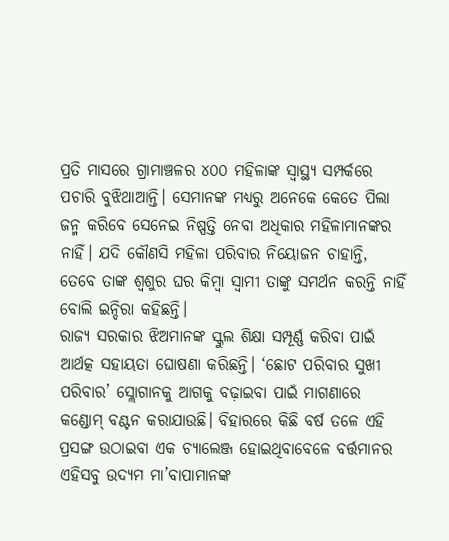ପ୍ରତି ମାସରେ ଗ୍ରାମାଞ୍ଚଳର ୪୦୦ ମହିଳାଙ୍କ ସ୍ବାସ୍ଥ୍ୟ ସମ୍ପର୍କରେ ପଚାରି ବୁଝିଥାଆନ୍ତି। ସେମାନଙ୍କ ମଧ୍ୟରୁ ଅନେକେ କେତେ ପିଲା ଜନ୍ମ କରିବେ ସେନେଇ ନିଷ୍ପତ୍ତି ନେବା ଅଧିକାର ମହିଳାମାନଙ୍କର ନାହିଁ। ଯଦି କୌଣସି ମହିଳା ପରିବାର ନିୟୋଜନ ଚାହାନ୍ତି, ତେବେ ତାଙ୍କ ଶ୍ୱଶୁର ଘର କିମ୍ବା ସ୍ବାମୀ ତାଙ୍କୁ ସମର୍ଥନ କରନ୍ତି ନାହିଁ ବୋଲି ଇନ୍ଦିରା କହିଛନ୍ତି।
ରାଜ୍ୟ ସରକାର ଝିଅମାନଙ୍କ ସ୍କୁଲ ଶିକ୍ଷା ସମ୍ପୂର୍ଣ୍ଣ କରିବା ପାଇଁ ଆର୍ଥତ୍କ ସହାୟତା ଘୋଷଣା କରିଛନ୍ତି। ‘ଛୋଟ ପରିବାର ସୁଖୀ ପରିବାର’ ସ୍ଲୋଗାନକୁ ଆଗକୁ ବଢ଼ାଇବା ପାଇଁ ମାଗଣାରେ କଣ୍ଡୋମ୍‌ ବଣ୍ଟନ କରାଯାଉଛି। ବିହାରରେ କିଛି ବର୍ଷ ତଳେ ଏହି ପ୍ରସଙ୍ଗ ଉଠାଇବା ଏକ ଚ୍ୟାଲେଞ୍ଜ ହୋଇଥିବାବେଳେ ବର୍ତ୍ତମାନର ଏହିସବୁ ଉଦ୍ୟମ ମା’ବାପାମାନଙ୍କ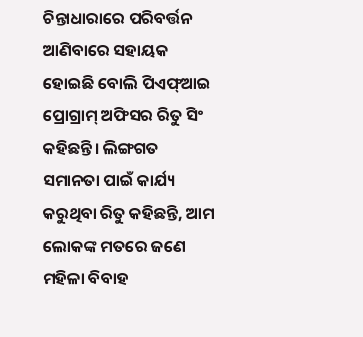ଚିନ୍ତାଧାରାରେ ପରିବର୍ତ୍ତନ ଆଣିବାରେ ସହାୟକ ହୋଇଛି ବୋଲି ପିଏଫ୍‌ଆଇ ପ୍ରୋଗ୍ରାମ୍‌ ଅଫିସର ରିତୁ ସିଂ କହିଛନ୍ତି। ଲିଙ୍ଗଗତ ସମାନତା ପାଇଁ କାର୍ଯ୍ୟ କରୁଥିବା ରିତୁ କହିଛନ୍ତି, ଆମ ଲୋକଙ୍କ ମତରେ ଜଣେ ମହିଳା ବିବାହ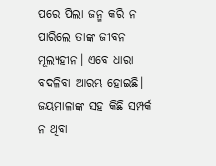ପରେ ପିଲା ଜନ୍ମ କରି ନ ପାରିଲେ ତାଙ୍କ ଜୀବନ ମୂଲ୍ୟହୀନ। ଏବେ ଧାରା ବଦଳିବା ଆରମ୍ଭ ହୋଇଛି। ଜୟମାଳାଙ୍କ ସହ କିଛି ସମ୍ପର୍କ ନ ଥିବା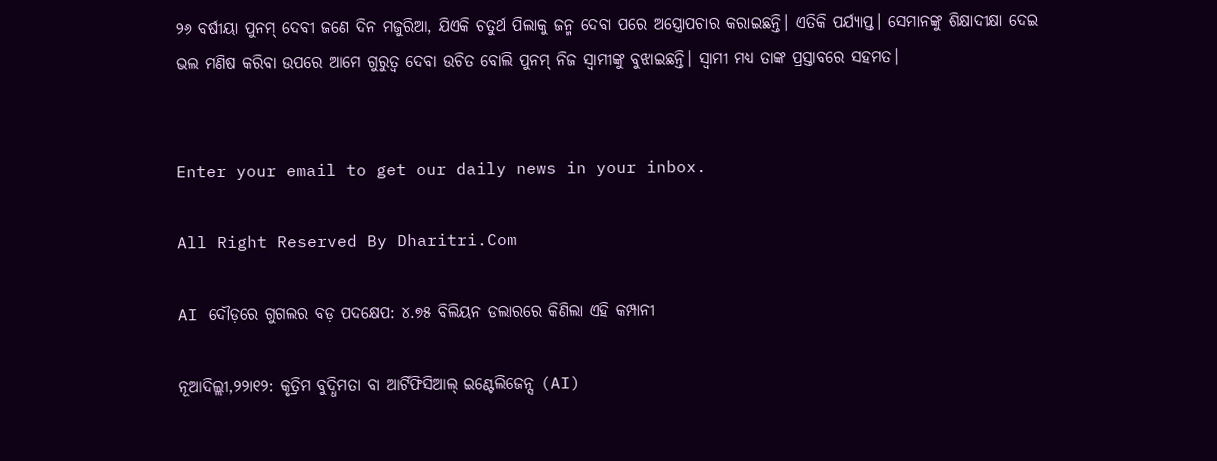୨୬ ବର୍ଷୀୟା ପୁନମ୍‌ ଦେବୀ ଜଣେ ଦିନ ମଜୁରିଆ, ଯିଏକି ଚତୁର୍ଥ ପିଲାକୁ ଜନ୍ମ ଦେବା ପରେ ଅସ୍ତ୍ରୋପଚାର କରାଇଛନ୍ତି। ଏତିକି ପର୍ଯ୍ୟାପ୍ତ। ସେମାନଙ୍କୁ ଶିକ୍ଷାଦୀକ୍ଷା ଦେଇ ଭଲ ମଣିଷ କରିବା ଉପରେ ଆମେ ଗୁରୁତ୍ୱ ଦେବା ଉଚିତ ବୋଲି ପୁନମ୍‌ ନିଜ ସ୍ବାମୀଙ୍କୁ ବୁଝାଇଛନ୍ତି। ସ୍ବାମୀ ମଧ୍ୟ ତାଙ୍କ ପ୍ରସ୍ତାବରେ ସହମତ।


Enter your email to get our daily news in your inbox.

All Right Reserved By Dharitri.Com

AI ଦୌଡ଼ରେ ଗୁଗଲର ବଡ଼ ପଦକ୍ଷେପ: ୪.୭୫ ବିଲିୟନ ଡଲାରରେ କିଣିଲା ଏହି କମ୍ପାନୀ

ନୂଆଦିଲ୍ଲୀ,୨୨ା୧୨: କୃତ୍ରିମ ବୁଦ୍ଧିମତା ବା ଆର୍ଟିଫିସିଆଲ୍ ଇଣ୍ଟେଲିଜେନ୍ସ (AI)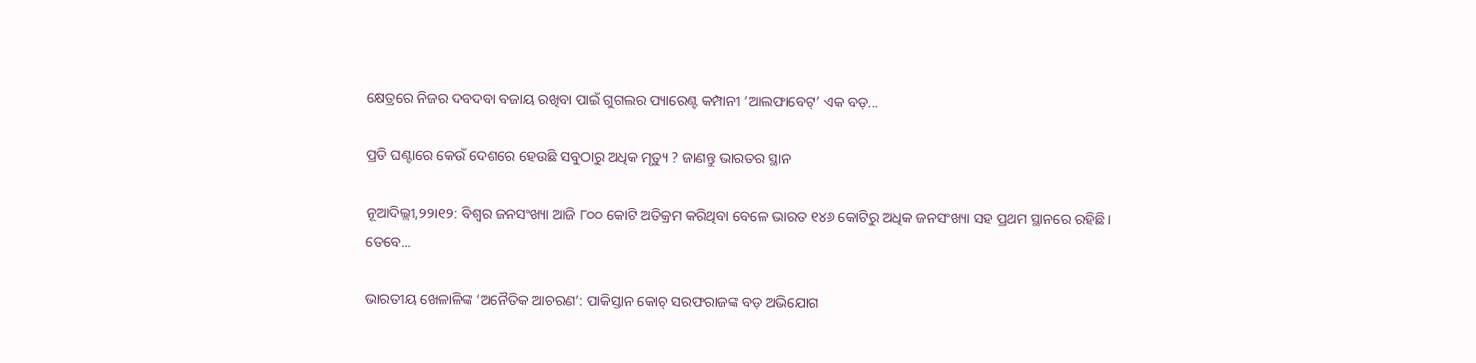କ୍ଷେତ୍ରରେ ନିଜର ଦବଦବା ବଜାୟ ରଖିବା ପାଇଁ ଗୁଗଲର ପ୍ୟାରେଣ୍ଟ କମ୍ପାନୀ ‘ଆଲଫାବେଟ୍’ ଏକ ବଡ଼...

ପ୍ରତି ଘଣ୍ଟାରେ କେଉଁ ଦେଶରେ ହେଉଛି ସବୁଠାରୁ ଅଧିକ ମୃତ୍ୟୁ ? ଜାଣନ୍ତୁ ଭାରତର ସ୍ଥାନ

ନୂଆଦିଲ୍ଲୀ,୨୨ା୧୨: ବିଶ୍ୱର ଜନସଂଖ୍ୟା ଆଜି ୮୦୦ କୋଟି ଅତିକ୍ରମ କରିଥିବା ବେଳେ ଭାରତ ୧୪୬ କୋଟିରୁ ଅଧିକ ଜନସଂଖ୍ୟା ସହ ପ୍ରଥମ ସ୍ଥାନରେ ରହିଛି। ତେବେ...

ଭାରତୀୟ ଖେଳାଳିଙ୍କ ‘ଅନୈତିକ ଆଚରଣ’: ପାକିସ୍ତାନ କୋଚ୍ ସରଫରାଜଙ୍କ ବଡ଼ ଅଭିଯୋଗ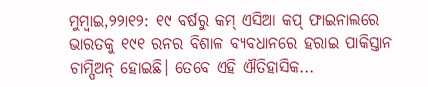ମୁମ୍ବାଇ,୨୨ା୧୨: ୧୯ ବର୍ଷରୁ କମ୍ ଏସିଆ କପ୍ ଫାଇନାଲରେ ଭାରତକୁ ୧୯୧ ରନର ବିଶାଳ ବ୍ୟବଧାନରେ ହରାଇ ପାକିସ୍ତାନ ଚାମ୍ପିଅନ୍ ହୋଇଛି। ତେବେ ଏହି ଐତିହାସିକ...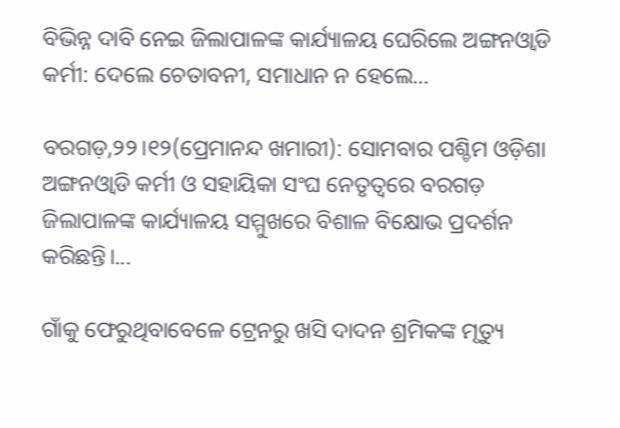ବିଭିନ୍ନ ଦାବି ନେଇ ଜିଲାପାଳଙ୍କ କାର୍ଯ୍ୟାଳୟ ଘେରିଲେ ଅଙ୍ଗନଓ୍ବାଡି କର୍ମୀ: ଦେଲେ ଚେତାବନୀ, ସମାଧାନ ନ ହେଲେ…

ବରଗଡ଼,୨୨।୧୨(ପ୍ରେମାନନ୍ଦ ଖମାରୀ): ସୋମବାର ପଶ୍ଚିମ ଓଡ଼ିଶା ଅଙ୍ଗନଓ୍ବାଡି କର୍ମୀ ଓ ସହାୟିକା ସଂଘ ନେତୃତ୍ୱରେ ବରଗଡ଼ ଜିଲାପାଳଙ୍କ କାର୍ଯ୍ୟାଳୟ ସମ୍ମୁଖରେ ବିଶାଳ ବିକ୍ଷୋଭ ପ୍ରଦର୍ଶନ କରିଛନ୍ତି।...

ଗାଁକୁ ଫେରୁଥିବାବେଳେ ଟ୍ରେନରୁ ଖସି ଦାଦନ ଶ୍ରମିକଙ୍କ ମୃତ୍ୟୁ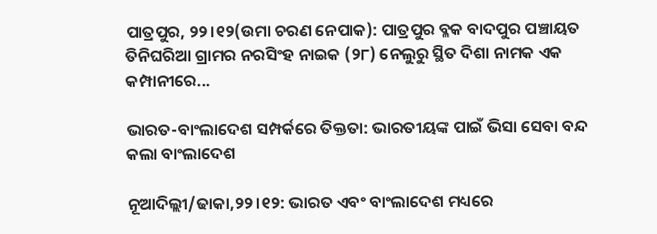ପାତ୍ରପୁର, ୨୨।୧୨(ଉମା ଚରଣ ନେପାକ): ପାତ୍ରପୁର ବ୍ଳକ ବାଦପୁର ପଞ୍ଚାୟତ ତିନିଘରିଆ ଗ୍ରାମର ନରସିଂହ ନାଇକ (୨୮) ନେଲୁରୁ ସ୍ଥିତ ଦିଶା ନାମକ ଏକ କମ୍ପାନୀରେ...

ଭାରତ-ବାଂଲାଦେଶ ସମ୍ପର୍କରେ ତିକ୍ତତା: ଭାରତୀୟଙ୍କ ପାଇଁ ଭିସା ସେବା ବନ୍ଦ କଲା ବାଂଲାଦେଶ

ନୂଆଦିଲ୍ଲୀ/ଢାକା,୨୨।୧୨: ଭାରତ ଏବଂ ବାଂଲାଦେଶ ମଧ୍ୟରେ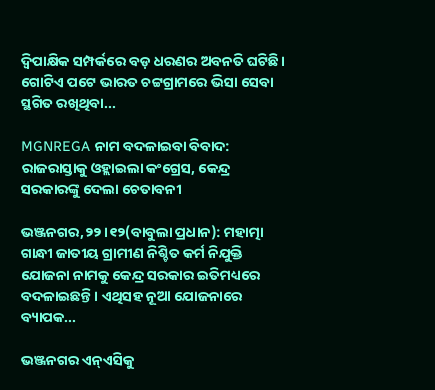ଦ୍ୱିପାକ୍ଷିକ ସମ୍ପର୍କରେ ବଡ଼ ଧରଣର ଅବନତି ଘଟିଛି। ଗୋଟିଏ ପଟେ ଭାରତ ଚଟ୍ଟଗ୍ରାମରେ ଭିସା ସେବା ସ୍ଥଗିତ ରଖିଥିବା...

MGNREGA ନାମ ବଦଳାଇବା ବିବାଦ: ରାଜରାସ୍ତାକୁ ଓହ୍ଲାଇଲା କଂଗ୍ରେସ, କେନ୍ଦ୍ର ସରକାରଙ୍କୁ ଦେଲା ଚେତାବନୀ

ଭଞ୍ଜନଗର,୨୨।୧୨(ବାବୁଲା ପ୍ରଧାନ): ମହାତ୍ମା ଗାନ୍ଧୀ ଜାତୀୟ ଗ୍ରାମୀଣ ନିଶ୍ଚିତ କର୍ମ ନିଯୁକ୍ତି ଯୋଜନା ନାମକୁ କେନ୍ଦ୍ର ସରକାର ଇତିମଧ୍ୟରେ ବଦଳାଇଛନ୍ତି। ଏଥିସହ ନୂଆ ଯୋଜନାରେ ବ୍ୟାପକ...

ଭଞ୍ଜନଗର ଏନ୍‌ଏସିକୁ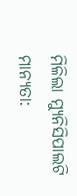ମିଳିଲା ମ୍ୟୁନିସିପାଲଟି ମାନ୍ୟତା: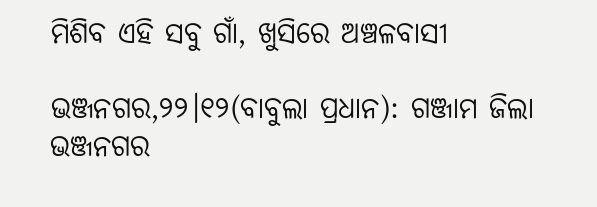ମିଶିବ ଏହି ସବୁ ଗାଁ, ଖୁସିରେ ଅଞ୍ଚଳବାସୀ

ଭଞ୍ଜନଗର,୨୨।୧୨(ବାବୁଲା ପ୍ରଧାନ): ଗଞ୍ଜାମ ଜିଲା ଭଞ୍ଜନଗର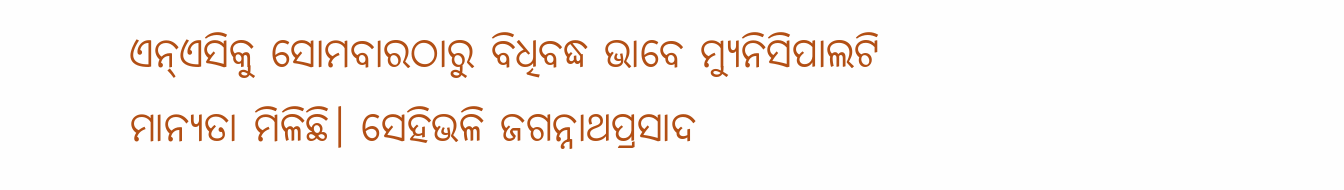ଏନ୍‌ଏସିକୁ ସୋମବାରଠାରୁ ବିଧିବଦ୍ଧ ଭାବେ ମ୍ୟୁନିସିପାଲଟି ମାନ୍ୟତା ମିଳିଛି। ସେହିଭଳି ଜଗନ୍ନାଥପ୍ରସାଦ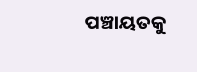ପଞ୍ଚାୟତକୁ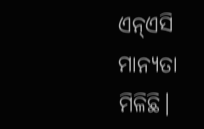ଏନ୍‌ଏସି ମାନ୍ୟତା ମିଳିଛି।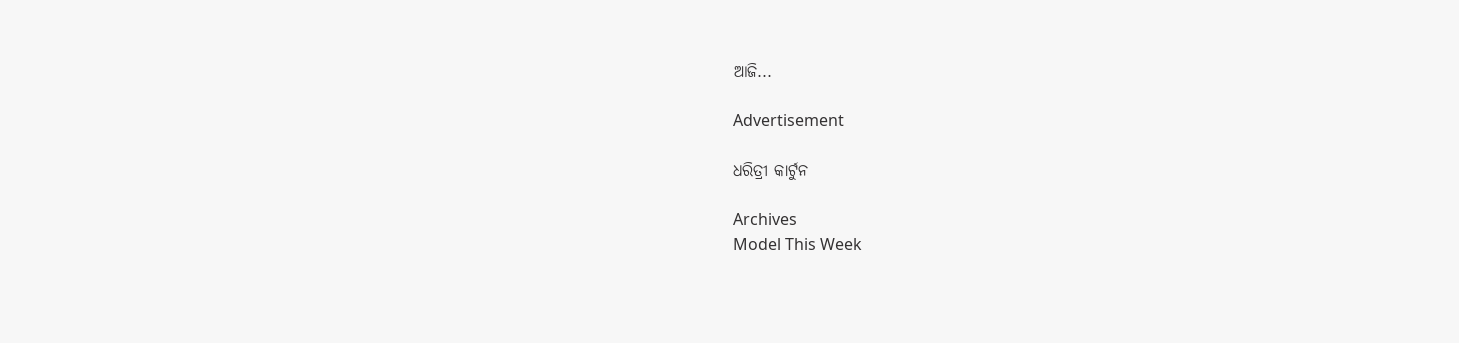ଆଜି...

Advertisement

ଧରିତ୍ରୀ କାର୍ଟୁନ

Archives
Model This Week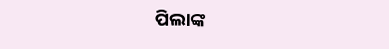ପିଲାଙ୍କ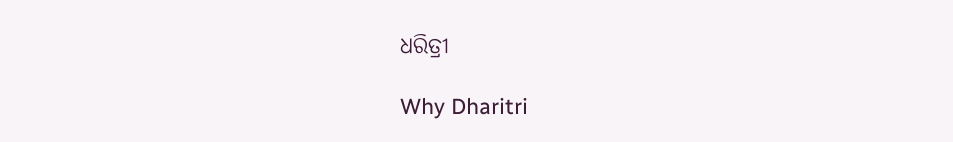ଧରିତ୍ରୀ

Why Dharitri